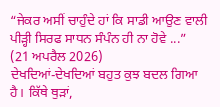“ਜੇਕਰ ਅਸੀਂ ਚਾਹੁੰਦੇ ਹਾਂ ਕਿ ਸਾਡੀ ਆਉਣ ਵਾਲੀ ਪੀੜ੍ਹੀ ਸਿਰਫ ਸਾਧਨ ਸੰਪੰਨ ਹੀ ਨਾ ਹੋਵੇ ...”
(21 ਅਪਰੈਲ 2026)
ਦੇਖਦਿਆਂ-ਦੇਖਦਿਆਂ ਬਹੁਤ ਕੁਝ ਬਦਲ ਗਿਆ ਹੈ। ਕਿੱਥੇ ਥੁੜਾਂ,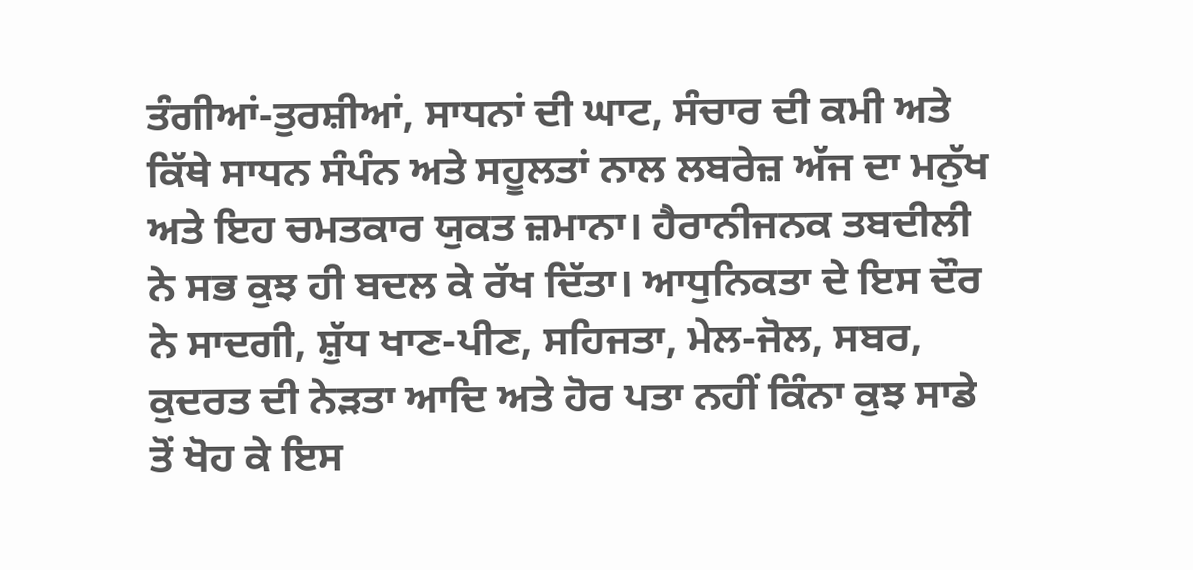ਤੰਗੀਆਂ-ਤੁਰਸ਼ੀਆਂ, ਸਾਧਨਾਂ ਦੀ ਘਾਟ, ਸੰਚਾਰ ਦੀ ਕਮੀ ਅਤੇ ਕਿੱਥੇ ਸਾਧਨ ਸੰਪੰਨ ਅਤੇ ਸਹੂਲਤਾਂ ਨਾਲ ਲਬਰੇਜ਼ ਅੱਜ ਦਾ ਮਨੁੱਖ ਅਤੇ ਇਹ ਚਮਤਕਾਰ ਯੁਕਤ ਜ਼ਮਾਨਾ। ਹੈਰਾਨੀਜਨਕ ਤਬਦੀਲੀ ਨੇ ਸਭ ਕੁਝ ਹੀ ਬਦਲ ਕੇ ਰੱਖ ਦਿੱਤਾ। ਆਧੁਨਿਕਤਾ ਦੇ ਇਸ ਦੌਰ ਨੇ ਸਾਦਗੀ, ਸ਼ੁੱਧ ਖਾਣ-ਪੀਣ, ਸਹਿਜਤਾ, ਮੇਲ-ਜੋਲ, ਸਬਰ, ਕੁਦਰਤ ਦੀ ਨੇੜਤਾ ਆਦਿ ਅਤੇ ਹੋਰ ਪਤਾ ਨਹੀਂ ਕਿੰਨਾ ਕੁਝ ਸਾਡੇ ਤੋਂ ਖੋਹ ਕੇ ਇਸ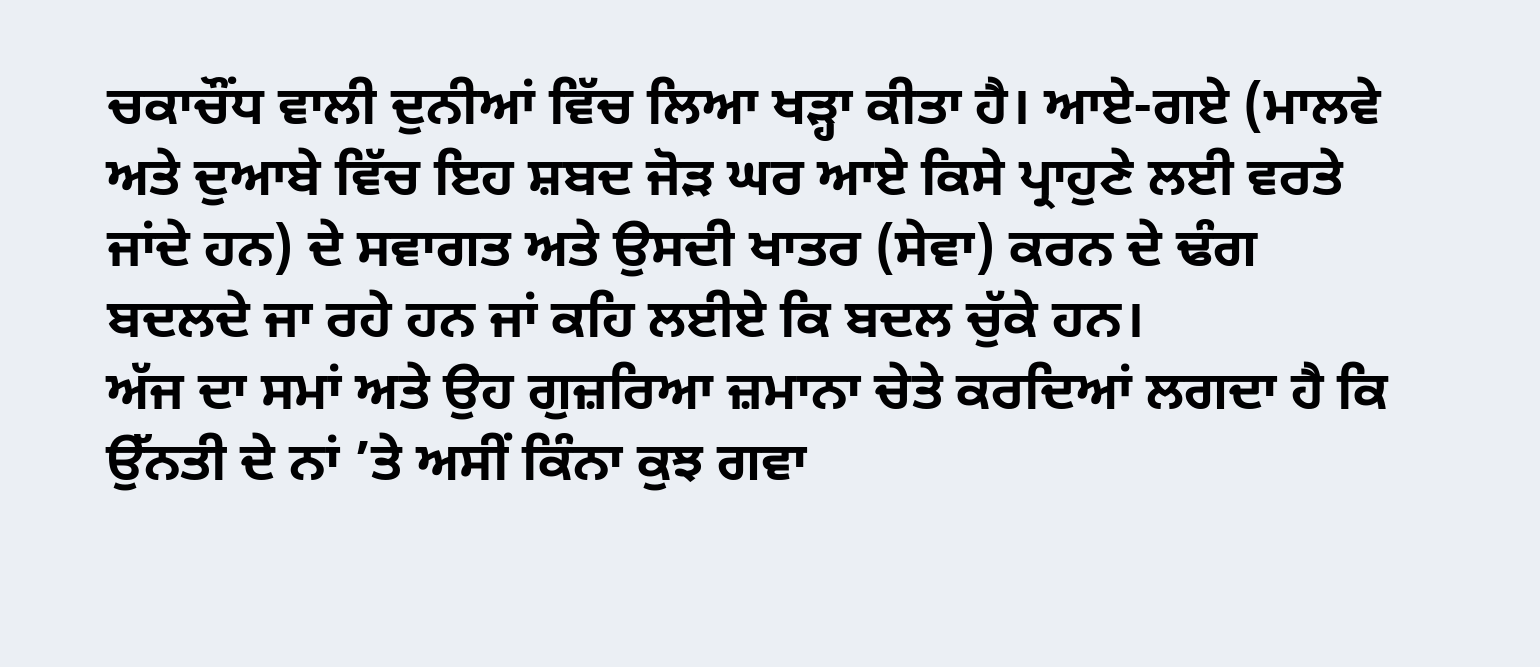ਚਕਾਚੌਂਧ ਵਾਲੀ ਦੁਨੀਆਂ ਵਿੱਚ ਲਿਆ ਖੜ੍ਹਾ ਕੀਤਾ ਹੈ। ਆਏ-ਗਏ (ਮਾਲਵੇ ਅਤੇ ਦੁਆਬੇ ਵਿੱਚ ਇਹ ਸ਼ਬਦ ਜੋੜ ਘਰ ਆਏ ਕਿਸੇ ਪ੍ਰਾਹੁਣੇ ਲਈ ਵਰਤੇ ਜਾਂਦੇ ਹਨ) ਦੇ ਸਵਾਗਤ ਅਤੇ ਉਸਦੀ ਖਾਤਰ (ਸੇਵਾ) ਕਰਨ ਦੇ ਢੰਗ ਬਦਲਦੇ ਜਾ ਰਹੇ ਹਨ ਜਾਂ ਕਹਿ ਲਈਏ ਕਿ ਬਦਲ ਚੁੱਕੇ ਹਨ।
ਅੱਜ ਦਾ ਸਮਾਂ ਅਤੇ ਉਹ ਗੁਜ਼ਰਿਆ ਜ਼ਮਾਨਾ ਚੇਤੇ ਕਰਦਿਆਂ ਲਗਦਾ ਹੈ ਕਿ ਉੱਨਤੀ ਦੇ ਨਾਂ ’ਤੇ ਅਸੀਂ ਕਿੰਨਾ ਕੁਝ ਗਵਾ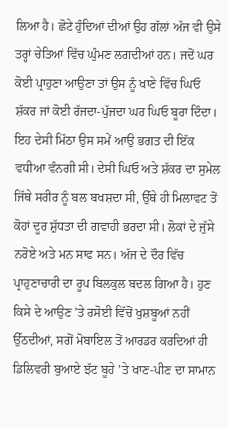ਲਿਆ ਹੈ। ਛੋਟੇ ਹੁੰਦਿਆਂ ਦੀਆਂ ਉਹ ਗੱਲਾਂ ਅੱਜ ਵੀ ਉਸੇ ਤਰ੍ਹਾਂ ਚੇਤਿਆਂ ਵਿੱਚ ਘੁੰਮਣ ਲਗਦੀਆਂ ਹਨ। ਜਦੋਂ ਘਰ ਕੋਈ ਪ੍ਰਾਹੁਣਾ ਆਉਣਾ ਤਾਂ ਉਸ ਨੂੰ ਖਾਣੇ ਵਿੱਚ ਘਿਓ ਸ਼ੱਕਰ ਜਾਂ ਕੋਈ ਰੱਜਦਾ-ਪੁੱਜਦਾ ਘਰ ਘਿਓ ਬੂਰਾ ਦਿੰਦਾ। ਇਹ ਦੇਸੀ ਮਿੱਠਾ ਉਸ ਸਮੇਂ ਆਉ ਭਗਤ ਦੀ ਇੱਕ ਵਧੀਆ ਵੰਨਗੀ ਸੀ। ਦੇਸੀ ਘਿਓ ਅਤੇ ਸ਼ੱਕਰ ਦਾ ਸੁਮੇਲ ਜਿੱਥੇ ਸਰੀਰ ਨੂੰ ਬਲ ਬਖਸ਼ਦਾ ਸੀ, ਉੱਥੇ ਹੀ ਮਿਲਾਵਟ ਤੋਂ ਕੋਹਾਂ ਦੂਰ ਸ਼ੁੱਧਤਾ ਦੀ ਗਵਾਹੀ ਭਰਦਾ ਸੀ। ਲੋਕਾਂ ਦੇ ਜੁੱਸੇ ਨਰੋਏ ਅਤੇ ਮਨ ਸਾਫ ਸਨ। ਅੱਜ ਦੇ ਦੌਰ ਵਿੱਚ ਪ੍ਰਾਹੁਣਾਚਾਰੀ ਦਾ ਰੂਪ ਬਿਲਕੁਲ ਬਦਲ ਗਿਆ ਹੈ। ਹੁਣ ਕਿਸੇ ਦੇ ਆਉਣ ’ਤੇ ਰਸੋਈ ਵਿੱਚੋਂ ਖੁਸ਼ਬੂਆਂ ਨਹੀਂ ਉੱਠਦੀਆਂ, ਸਗੋਂ ਮੋਬਾਇਲ ਤੋਂ ਆਰਡਰ ਕਰਦਿਆਂ ਹੀ ਡਿਲਿਵਰੀ ਬੁਆਏ ਝੱਟ ਬੂਹੇ ’ਤੇ ਖਾਣ-ਪੀਣ ਦਾ ਸਾਮਾਨ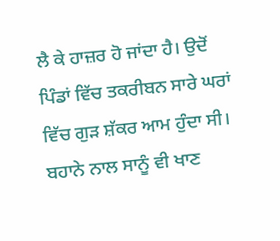ਲੈ ਕੇ ਹਾਜ਼ਰ ਹੋ ਜਾਂਦਾ ਹੈ। ਉਦੋਂ ਪਿੰਡਾਂ ਵਿੱਚ ਤਕਰੀਬਨ ਸਾਰੇ ਘਰਾਂ ਵਿੱਚ ਗੁੜ ਸ਼ੱਕਰ ਆਮ ਹੁੰਦਾ ਸੀ। ਬਹਾਨੇ ਨਾਲ ਸਾਨੂੰ ਵੀ ਖਾਣ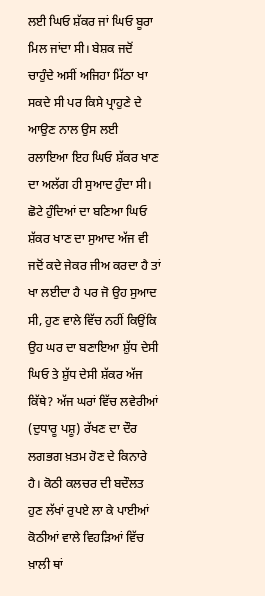ਲਈ ਘਿਓ ਸ਼ੱਕਰ ਜਾਂ ਘਿਓ ਬੂਰਾ ਮਿਲ ਜਾਂਦਾ ਸੀ। ਬੇਸ਼ਕ ਜਦੋਂ ਚਾਹੁੰਦੇ ਅਸੀਂ ਅਜਿਹਾ ਮਿੱਠਾ ਖਾ ਸਕਦੇ ਸੀ ਪਰ ਕਿਸੇ ਪ੍ਰਾਹੁਣੇ ਦੇ ਆਉਣ ਨਾਲ ਉਸ ਲਈ ਰਲਾਇਆ ਇਹ ਘਿਓ ਸ਼ੱਕਰ ਖਾਣ ਦਾ ਅਲੱਗ ਹੀ ਸੁਆਦ ਹੁੰਦਾ ਸੀ। ਛੋਟੇ ਹੁੰਦਿਆਂ ਦਾ ਬਣਿਆ ਘਿਓ ਸ਼ੱਕਰ ਖਾਣ ਦਾ ਸੁਆਦ ਅੱਜ ਵੀ ਜਦੋਂ ਕਦੇ ਜੇਕਰ ਜੀਅ ਕਰਦਾ ਹੈ ਤਾਂ ਖਾ ਲਈਦਾ ਹੈ ਪਰ ਜੋ ਉਹ ਸੁਆਦ ਸੀ, ਹੁਣ ਵਾਲੇ ਵਿੱਚ ਨਹੀਂ ਕਿਉਂਕਿ ਉਹ ਘਰ ਦਾ ਬਣਾਇਆ ਸ਼ੁੱਧ ਦੇਸੀ ਘਿਓ ਤੇ ਸ਼ੁੱਧ ਦੇਸੀ ਸ਼ੱਕਰ ਅੱਜ ਕਿੱਥੇ? ਅੱਜ ਘਰਾਂ ਵਿੱਚ ਲਵੇਰੀਆਂ (ਦੁਧਾਰੂ ਪਸ਼ੂ) ਰੱਖਣ ਦਾ ਦੌਰ ਲਗਭਗ ਖ਼ਤਮ ਹੋਣ ਦੇ ਕਿਨਾਰੇ ਹੈ। ਕੋਠੀ ਕਲਚਰ ਦੀ ਬਦੌਲਤ ਹੁਣ ਲੱਖਾਂ ਰੁਪਏ ਲਾ ਕੇ ਪਾਈਆਂ ਕੋਠੀਆਂ ਵਾਲੇ ਵਿਹੜਿਆਂ ਵਿੱਚ ਖ਼ਾਲੀ ਥਾਂ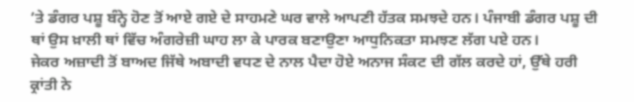’ਤੇ ਡੰਗਰ ਪਸ਼ੂ ਬੰਨ੍ਹੇ ਹੋਣ ਤੋਂ ਆਏ ਗਏ ਦੇ ਸਾਹਮਣੇ ਘਰ ਵਾਲੇ ਆਪਣੀ ਹੱਤਕ ਸਮਝਦੇ ਹਨ। ਪੰਜਾਬੀ ਡੰਗਰ ਪਸ਼ੂ ਦੀ ਥਾਂ ਉਸ ਖ਼ਾਲੀ ਥਾਂ ਵਿੱਚ ਅੰਗਰੇਜ਼ੀ ਘਾਹ ਲਾ ਕੇ ਪਾਰਕ ਬਣਾਉਣਾ ਆਧੁਨਿਕਤਾ ਸਮਝਣ ਲੱਗ ਪਏ ਹਨ।
ਜੇਕਰ ਅਜ਼ਾਦੀ ਤੋਂ ਬਾਅਦ ਜਿੱਥੇ ਅਬਾਦੀ ਵਧਣ ਦੇ ਨਾਲ ਪੈਦਾ ਹੋਏ ਅਨਾਜ ਸੰਕਟ ਦੀ ਗੱਲ ਕਰਦੇ ਹਾਂ, ਉੱਥੇ ਹਰੀ ਕ੍ਰਾਂਤੀ ਨੇ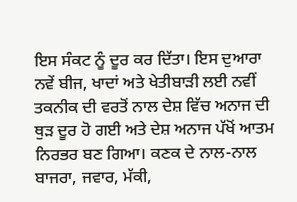ਇਸ ਸੰਕਟ ਨੂੰ ਦੂਰ ਕਰ ਦਿੱਤਾ। ਇਸ ਦੁਆਰਾ ਨਵੇਂ ਬੀਜ, ਖਾਦਾਂ ਅਤੇ ਖੇਤੀਬਾੜੀ ਲਈ ਨਵੀਂ ਤਕਨੀਕ ਦੀ ਵਰਤੋਂ ਨਾਲ ਦੇਸ਼ ਵਿੱਚ ਅਨਾਜ ਦੀ ਥੁੜ ਦੂਰ ਹੋ ਗਈ ਅਤੇ ਦੇਸ਼ ਅਨਾਜ ਪੱਖੋਂ ਆਤਮ ਨਿਰਭਰ ਬਣ ਗਿਆ। ਕਣਕ ਦੇ ਨਾਲ-ਨਾਲ ਬਾਜਰਾ, ਜਵਾਰ, ਮੱਕੀ,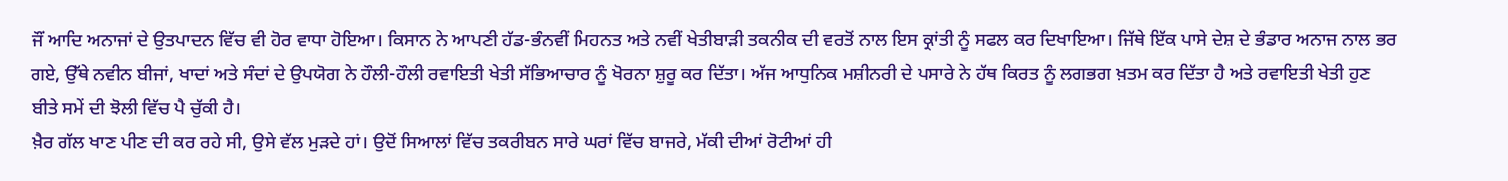ਜੌਂ ਆਦਿ ਅਨਾਜਾਂ ਦੇ ਉਤਪਾਦਨ ਵਿੱਚ ਵੀ ਹੋਰ ਵਾਧਾ ਹੋਇਆ। ਕਿਸਾਨ ਨੇ ਆਪਣੀ ਹੱਡ-ਭੰਨਵੀਂ ਮਿਹਨਤ ਅਤੇ ਨਵੀਂ ਖੇਤੀਬਾੜੀ ਤਕਨੀਕ ਦੀ ਵਰਤੋਂ ਨਾਲ ਇਸ ਕ੍ਰਾਂਤੀ ਨੂੰ ਸਫਲ ਕਰ ਦਿਖਾਇਆ। ਜਿੱਥੇ ਇੱਕ ਪਾਸੇ ਦੇਸ਼ ਦੇ ਭੰਡਾਰ ਅਨਾਜ ਨਾਲ ਭਰ ਗਏ, ਉੱਥੇ ਨਵੀਨ ਬੀਜਾਂ, ਖਾਦਾਂ ਅਤੇ ਸੰਦਾਂ ਦੇ ਉਪਯੋਗ ਨੇ ਹੌਲੀ-ਹੌਲੀ ਰਵਾਇਤੀ ਖੇਤੀ ਸੱਭਿਆਚਾਰ ਨੂੰ ਖੋਰਨਾ ਸ਼ੁਰੂ ਕਰ ਦਿੱਤਾ। ਅੱਜ ਆਧੁਨਿਕ ਮਸ਼ੀਨਰੀ ਦੇ ਪਸਾਰੇ ਨੇ ਹੱਥ ਕਿਰਤ ਨੂੰ ਲਗਭਗ ਖ਼ਤਮ ਕਰ ਦਿੱਤਾ ਹੈ ਅਤੇ ਰਵਾਇਤੀ ਖੇਤੀ ਹੁਣ ਬੀਤੇ ਸਮੇਂ ਦੀ ਝੋਲੀ ਵਿੱਚ ਪੈ ਚੁੱਕੀ ਹੈ।
ਖ਼ੈਰ ਗੱਲ ਖਾਣ ਪੀਣ ਦੀ ਕਰ ਰਹੇ ਸੀ, ਉਸੇ ਵੱਲ ਮੁੜਦੇ ਹਾਂ। ਉਦੋਂ ਸਿਆਲਾਂ ਵਿੱਚ ਤਕਰੀਬਨ ਸਾਰੇ ਘਰਾਂ ਵਿੱਚ ਬਾਜਰੇ, ਮੱਕੀ ਦੀਆਂ ਰੋਟੀਆਂ ਹੀ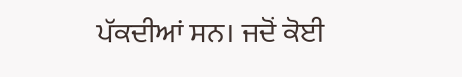ਪੱਕਦੀਆਂ ਸਨ। ਜਦੋਂ ਕੋਈ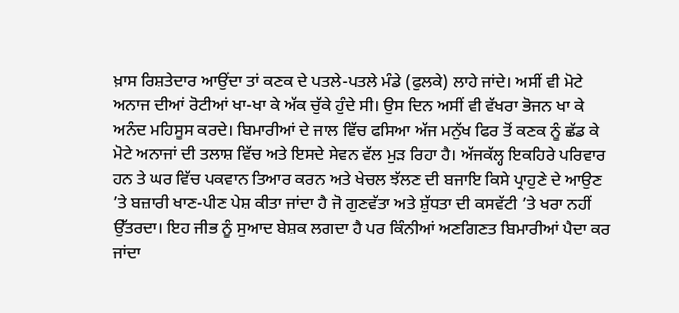ਖ਼ਾਸ ਰਿਸ਼ਤੇਦਾਰ ਆਉਂਦਾ ਤਾਂ ਕਣਕ ਦੇ ਪਤਲੇ-ਪਤਲੇ ਮੰਡੇ (ਫੁਲਕੇ) ਲਾਹੇ ਜਾਂਦੇ। ਅਸੀਂ ਵੀ ਮੋਟੇ ਅਨਾਜ ਦੀਆਂ ਰੋਟੀਆਂ ਖਾ-ਖਾ ਕੇ ਅੱਕ ਚੁੱਕੇ ਹੁੰਦੇ ਸੀ। ਉਸ ਦਿਨ ਅਸੀਂ ਵੀ ਵੱਖਰਾ ਭੋਜਨ ਖਾ ਕੇ ਅਨੰਦ ਮਹਿਸੂਸ ਕਰਦੇ। ਬਿਮਾਰੀਆਂ ਦੇ ਜਾਲ ਵਿੱਚ ਫਸਿਆ ਅੱਜ ਮਨੁੱਖ ਫਿਰ ਤੋਂ ਕਣਕ ਨੂੰ ਛੱਡ ਕੇ ਮੋਟੇ ਅਨਾਜਾਂ ਦੀ ਤਲਾਸ਼ ਵਿੱਚ ਅਤੇ ਇਸਦੇ ਸੇਵਨ ਵੱਲ ਮੁੜ ਰਿਹਾ ਹੈ। ਅੱਜਕੱਲ੍ਹ ਇਕਹਿਰੇ ਪਰਿਵਾਰ ਹਨ ਤੇ ਘਰ ਵਿੱਚ ਪਕਵਾਨ ਤਿਆਰ ਕਰਨ ਅਤੇ ਖੇਚਲ ਝੱਲਣ ਦੀ ਬਜਾਇ ਕਿਸੇ ਪ੍ਰਾਹੁਣੇ ਦੇ ਆਉਣ ’ਤੇ ਬਜ਼ਾਰੀ ਖਾਣ-ਪੀਣ ਪੇਸ਼ ਕੀਤਾ ਜਾਂਦਾ ਹੈ ਜੋ ਗੁਣਵੱਤਾ ਅਤੇ ਸ਼ੁੱਧਤਾ ਦੀ ਕਸਵੱਟੀ ’ਤੇ ਖਰਾ ਨਹੀਂ ਉੱਤਰਦਾ। ਇਹ ਜੀਭ ਨੂੰ ਸੁਆਦ ਬੇਸ਼ਕ ਲਗਦਾ ਹੈ ਪਰ ਕਿੰਨੀਆਂ ਅਣਗਿਣਤ ਬਿਮਾਰੀਆਂ ਪੈਦਾ ਕਰ ਜਾਂਦਾ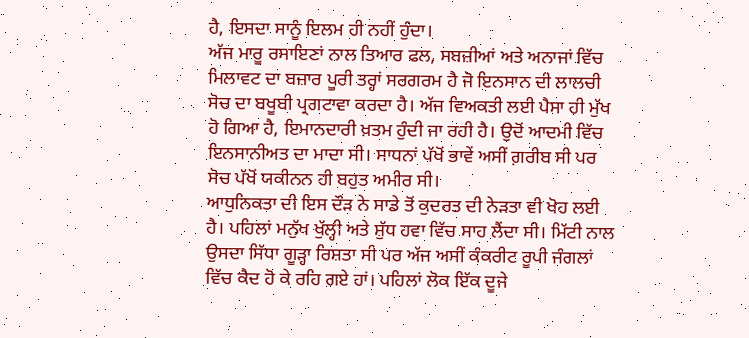ਹੈ, ਇਸਦਾ ਸਾਨੂੰ ਇਲਮ ਹੀ ਨਹੀਂ ਹੁੰਦਾ।
ਅੱਜ ਮਾਰੂ ਰਸਾਇਣਾਂ ਨਾਲ ਤਿਆਰ ਫਲ, ਸਬਜ਼ੀਆਂ ਅਤੇ ਅਨਾਜਾਂ ਵਿੱਚ ਮਿਲਾਵਟ ਦਾ ਬਜ਼ਾਰ ਪੂਰੀ ਤਰ੍ਹਾਂ ਸਰਗਰਮ ਹੈ ਜੋ ਇਨਸਾਨ ਦੀ ਲਾਲਚੀ ਸੋਚ ਦਾ ਬਖੂਬੀ ਪ੍ਰਗਟਾਵਾ ਕਰਦਾ ਹੈ। ਅੱਜ ਵਿਅਕਤੀ ਲਈ ਪੈਸਾ ਹੀ ਮੁੱਖ ਹੋ ਗਿਆ ਹੈ, ਇਮਾਨਦਾਰੀ ਖ਼ਤਮ ਹੁੰਦੀ ਜਾ ਰਹੀ ਹੈ। ਉਦੋਂ ਆਦਮੀ ਵਿੱਚ ਇਨਸਾਨੀਅਤ ਦਾ ਮਾਦਾ ਸੀ। ਸਾਧਨਾਂ ਪੱਖੋਂ ਭਾਵੇਂ ਅਸੀਂ ਗ਼ਰੀਬ ਸੀ ਪਰ ਸੋਚ ਪੱਖੋਂ ਯਕੀਨਨ ਹੀ ਬਹੁਤ ਅਮੀਰ ਸੀ।
ਆਧੁਨਿਕਤਾ ਦੀ ਇਸ ਦੌੜ ਨੇ ਸਾਡੇ ਤੋਂ ਕੁਦਰਤ ਦੀ ਨੇੜਤਾ ਵੀ ਖੋਹ ਲਈ ਹੈ। ਪਹਿਲਾਂ ਮਨੁੱਖ ਖੁੱਲ੍ਹੀ ਅਤੇ ਸ਼ੁੱਧ ਹਵਾ ਵਿੱਚ ਸਾਹ ਲੈਂਦਾ ਸੀ। ਮਿੱਟੀ ਨਾਲ ਉਸਦਾ ਸਿੱਧਾ ਗੂੜ੍ਹਾ ਰਿਸ਼ਤਾ ਸੀ ਪਰ ਅੱਜ ਅਸੀਂ ਕੰਕਰੀਟ ਰੂਪੀ ਜੰਗਲਾਂ ਵਿੱਚ ਕੈਦ ਹੋ ਕੇ ਰਹਿ ਗਏ ਹਾਂ। ਪਹਿਲਾਂ ਲੋਕ ਇੱਕ ਦੂਜੇ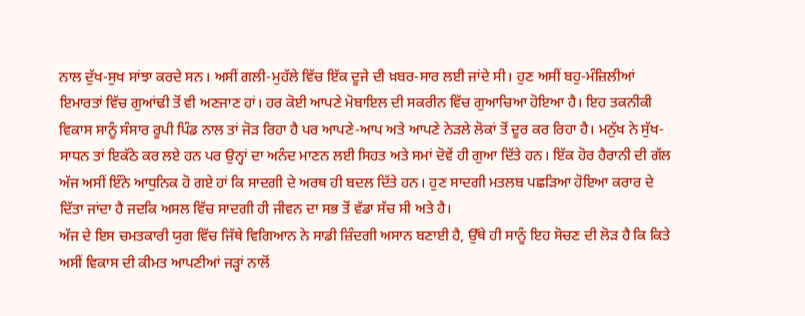ਨਾਲ ਦੁੱਖ-ਸੁਖ ਸਾਂਝਾ ਕਰਦੇ ਸਨ। ਅਸੀਂ ਗਲੀ-ਮੁਹੱਲੇ ਵਿੱਚ ਇੱਕ ਦੂਜੇ ਦੀ ਖ਼ਬਰ-ਸਾਰ ਲਈ ਜਾਂਦੇ ਸੀ। ਹੁਣ ਅਸੀਂ ਬਹੁ-ਮੰਜ਼ਿਲੀਆਂ ਇਮਾਰਤਾਂ ਵਿੱਚ ਗੁਆਂਢੀ ਤੋਂ ਵੀ ਅਣਜਾਣ ਹਾਂ। ਹਰ ਕੋਈ ਆਪਣੇ ਮੋਬਾਇਲ ਦੀ ਸਕਰੀਨ ਵਿੱਚ ਗੁਆਚਿਆ ਹੋਇਆ ਹੈ। ਇਹ ਤਕਨੀਕੀ ਵਿਕਾਸ ਸਾਨੂੰ ਸੰਸਾਰ ਰੂਪੀ ਪਿੰਡ ਨਾਲ ਤਾਂ ਜੋੜ ਰਿਹਾ ਹੈ ਪਰ ਆਪਣੇ-ਆਪ ਅਤੇ ਆਪਣੇ ਨੇੜਲੇ ਲੋਕਾਂ ਤੋਂ ਦੂਰ ਕਰ ਰਿਹਾ ਹੈ। ਮਨੁੱਖ ਨੇ ਸੁੱਖ-ਸਾਧਨ ਤਾਂ ਇਕੱਠੇ ਕਰ ਲਏ ਹਨ ਪਰ ਉਨ੍ਹਾਂ ਦਾ ਅਨੰਦ ਮਾਣਨ ਲਈ ਸਿਹਤ ਅਤੇ ਸਮਾਂ ਦੋਵੇਂ ਹੀ ਗੁਆ ਦਿੱਤੇ ਹਨ। ਇੱਕ ਹੋਰ ਹੈਰਾਨੀ ਦੀ ਗੱਲ ਅੱਜ ਅਸੀਂ ਇੰਨੇ ਆਧੁਨਿਕ ਹੋ ਗਏ ਹਾਂ ਕਿ ਸਾਦਗੀ ਦੇ ਅਰਥ ਹੀ ਬਦਲ ਦਿੱਤੇ ਹਨ। ਹੁਣ ਸਾਦਗੀ ਮਤਲਬ ਪਛੜਿਆ ਹੋਇਆ ਕਰਾਰ ਦੇ ਦਿੱਤਾ ਜਾਂਦਾ ਹੈ ਜਦਕਿ ਅਸਲ ਵਿੱਚ ਸਾਦਗੀ ਹੀ ਜੀਵਨ ਦਾ ਸਭ ਤੋਂ ਵੱਡਾ ਸੱਚ ਸੀ ਅਤੇ ਹੈ।
ਅੱਜ ਦੇ ਇਸ ਚਮਤਕਾਰੀ ਯੁਗ ਵਿੱਚ ਜਿੱਥੇ ਵਿਗਿਆਨ ਨੇ ਸਾਡੀ ਜ਼ਿੰਦਗੀ ਅਸਾਨ ਬਣਾਈ ਹੈ, ਉੱਥੇ ਹੀ ਸਾਨੂੰ ਇਹ ਸੋਚਣ ਦੀ ਲੋੜ ਹੈ ਕਿ ਕਿਤੇ ਅਸੀਂ ਵਿਕਾਸ ਦੀ ਕੀਮਤ ਆਪਣੀਆਂ ਜੜ੍ਹਾਂ ਨਾਲੋਂ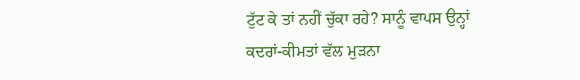ਟੁੱਟ ਕੇ ਤਾਂ ਨਹੀਂ ਚੁੱਕਾ ਰਹੇ? ਸਾਨੂੰ ਵਾਪਸ ਉਨ੍ਹਾਂ ਕਦਰਾਂ-ਕੀਮਤਾਂ ਵੱਲ ਮੁੜਨਾ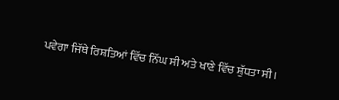ਪਵੇਗਾ ਜਿੱਥੇ ਰਿਸ਼ਤਿਆਂ ਵਿੱਚ ਨਿੱਘ ਸੀ ਅਤੇ ਖਾਣੇ ਵਿੱਚ ਸ਼ੁੱਧਤਾ ਸੀ।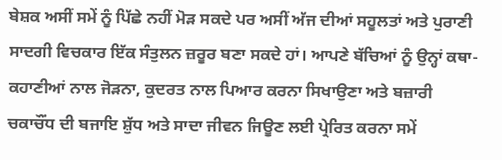ਬੇਸ਼ਕ ਅਸੀਂ ਸਮੇਂ ਨੂੰ ਪਿੱਛੇ ਨਹੀਂ ਮੋੜ ਸਕਦੇ ਪਰ ਅਸੀਂ ਅੱਜ ਦੀਆਂ ਸਹੂਲਤਾਂ ਅਤੇ ਪੁਰਾਣੀ ਸਾਦਗੀ ਵਿਚਕਾਰ ਇੱਕ ਸੰਤੁਲਨ ਜ਼ਰੂਰ ਬਣਾ ਸਕਦੇ ਹਾਂ। ਆਪਣੇ ਬੱਚਿਆਂ ਨੂੰ ਉਨ੍ਹਾਂ ਕਥਾ-ਕਹਾਣੀਆਂ ਨਾਲ ਜੋੜਨਾ, ਕੁਦਰਤ ਨਾਲ ਪਿਆਰ ਕਰਨਾ ਸਿਖਾਉਣਾ ਅਤੇ ਬਜ਼ਾਰੀ ਚਕਾਚੌਂਧ ਦੀ ਬਜਾਇ ਸ਼ੁੱਧ ਅਤੇ ਸਾਦਾ ਜੀਵਨ ਜਿਊਣ ਲਈ ਪ੍ਰੇਰਿਤ ਕਰਨਾ ਸਮੇਂ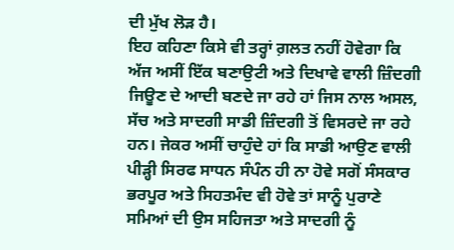ਦੀ ਮੁੱਖ ਲੋੜ ਹੈ।
ਇਹ ਕਹਿਣਾ ਕਿਸੇ ਵੀ ਤਰ੍ਹਾਂ ਗ਼ਲਤ ਨਹੀਂ ਹੋਵੇਗਾ ਕਿ ਅੱਜ ਅਸੀਂ ਇੱਕ ਬਣਾਉਟੀ ਅਤੇ ਦਿਖਾਵੇ ਵਾਲੀ ਜ਼ਿੰਦਗੀ ਜਿਊਣ ਦੇ ਆਦੀ ਬਣਦੇ ਜਾ ਰਹੇ ਹਾਂ ਜਿਸ ਨਾਲ ਅਸਲ, ਸੱਚ ਅਤੇ ਸਾਦਗੀ ਸਾਡੀ ਜ਼ਿੰਦਗੀ ਤੋਂ ਵਿਸਰਦੇ ਜਾ ਰਹੇ ਹਨ। ਜੇਕਰ ਅਸੀਂ ਚਾਹੁੰਦੇ ਹਾਂ ਕਿ ਸਾਡੀ ਆਉਣ ਵਾਲੀ ਪੀੜ੍ਹੀ ਸਿਰਫ ਸਾਧਨ ਸੰਪੰਨ ਹੀ ਨਾ ਹੋਵੇ ਸਗੋਂ ਸੰਸਕਾਰ ਭਰਪੂਰ ਅਤੇ ਸਿਹਤਮੰਦ ਵੀ ਹੋਵੇ ਤਾਂ ਸਾਨੂੰ ਪੁਰਾਣੇ ਸਮਿਆਂ ਦੀ ਉਸ ਸਹਿਜਤਾ ਅਤੇ ਸਾਦਗੀ ਨੂੰ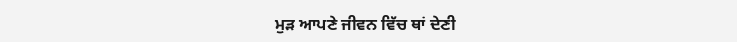ਮੁੜ ਆਪਣੇ ਜੀਵਨ ਵਿੱਚ ਥਾਂ ਦੇਣੀ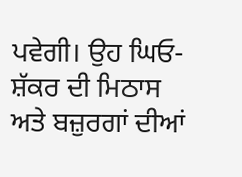ਪਵੇਗੀ। ਉਹ ਘਿਓ-ਸ਼ੱਕਰ ਦੀ ਮਿਠਾਸ ਅਤੇ ਬਜ਼ੁਰਗਾਂ ਦੀਆਂ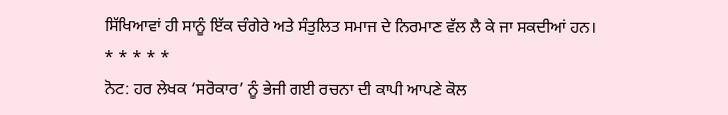ਸਿੱਖਿਆਵਾਂ ਹੀ ਸਾਨੂੰ ਇੱਕ ਚੰਗੇਰੇ ਅਤੇ ਸੰਤੁਲਿਤ ਸਮਾਜ ਦੇ ਨਿਰਮਾਣ ਵੱਲ ਲੈ ਕੇ ਜਾ ਸਕਦੀਆਂ ਹਨ।
* * * * *
ਨੋਟ: ਹਰ ਲੇਖਕ ‘ਸਰੋਕਾਰ’ ਨੂੰ ਭੇਜੀ ਗਈ ਰਚਨਾ ਦੀ ਕਾਪੀ ਆਪਣੇ ਕੋਲ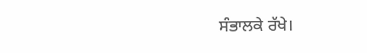ਸੰਭਾਲਕੇ ਰੱਖੇ।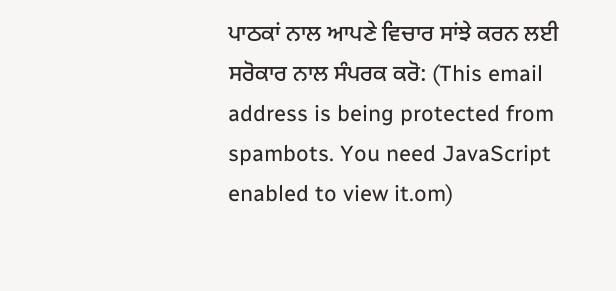ਪਾਠਕਾਂ ਨਾਲ ਆਪਣੇ ਵਿਚਾਰ ਸਾਂਝੇ ਕਰਨ ਲਈ ਸਰੋਕਾਰ ਨਾਲ ਸੰਪਰਕ ਕਰੋ: (This email address is being protected from spambots. You need JavaScript enabled to view it.om)